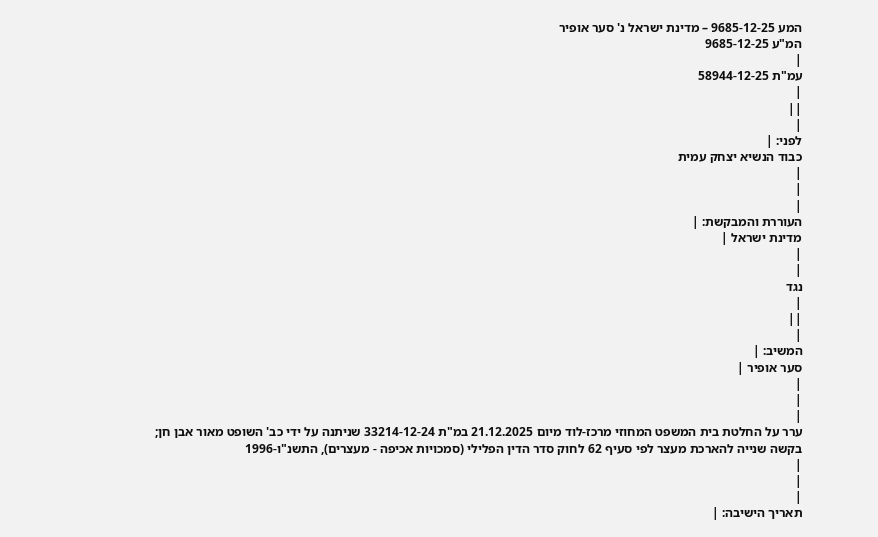המע 9685-12-25 – מדינת ישראל נ' סער אופיר
המ"ע 9685-12-25
|
עמ"ת 58944-12-25
|
||
|
לפני: |
כבוד הנשיא יצחק עמית
|
|
|
העוררת והמבקשת: |
מדינת ישראל |
|
|
נגד
|
||
|
המשיב: |
סער אופיר |
|
|
|
ערר על החלטת בית המשפט המחוזי מרכז-לוד מיום 21.12.2025 במ"ת 33214-12-24 שניתנה על ידי כב' השופט מאור אבן חן; בקשה שנייה להארכת מעצר לפי סעיף 62 לחוק סדר הדין הפלילי (סמכויות אכיפה - מעצרים), התשנ"ו-1996
|
|
|
תאריך הישיבה: |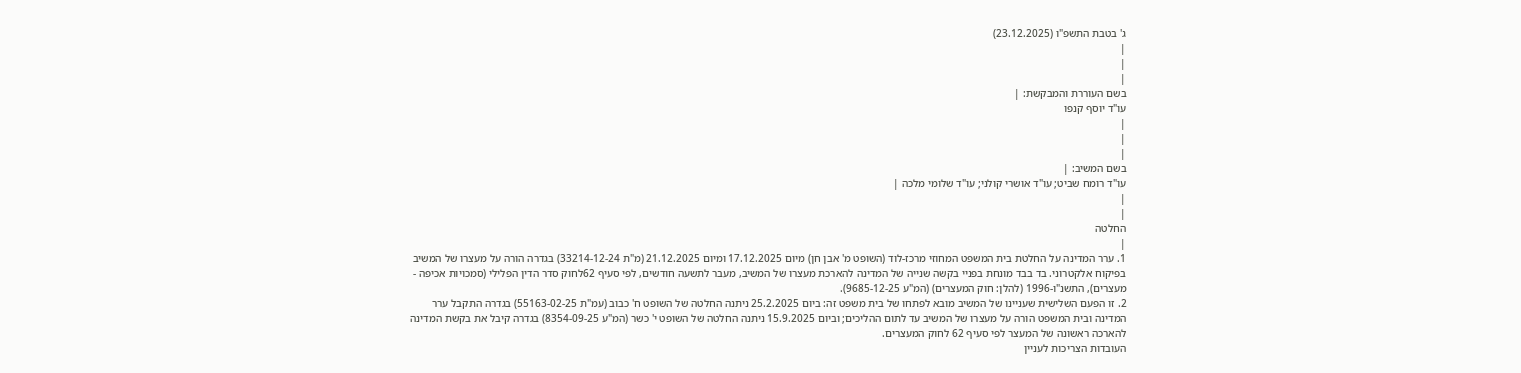ג' בטבת התשפ"ו (23.12.2025)
|
|
|
בשם העוררת והמבקשת: |
עו"ד יוסף קנפו
|
|
|
בשם המשיב: |
עו"ד רומח שביט; עו"ד אושרי קולני; עו"ד שלומי מלכה |
|
|
החלטה
|
1. ערר המדינה על החלטת בית המשפט המחוזי מרכז-לוד (השופט מ' אבן חן) מיום 17.12.2025 ומיום 21.12.2025 (מ"ת 33214-12-24) בגדרה הורה על מעצרו של המשיב בפיקוח אלקטרוני. בד בבד מונחת בפניי בקשה שנייה של המדינה להארכת מעצרו של המשיב, מעבר לתשעה חודשים, לפי סעיף 62לחוק סדר הדין הפלילי (סמכויות אכיפה - מעצרים), התשנ"ו-1996 (להלן: חוק המעצרים) (המ"ע 9685-12-25).
2. זו הפעם השלישית שעניינו של המשיב מובא לפתחו של בית משפט זה: ביום 25.2.2025 ניתנה החלטה של השופט ח' כבוב (עמ"ת 55163-02-25) בגדרה התקבל ערר המדינה ובית המשפט הורה על מעצרו של המשיב עד לתום ההליכים; וביום 15.9.2025 ניתנה החלטה של השופט י' כשר (המ"ע 8354-09-25) בגדרה קיבל את בקשת המדינה להארכה ראשונה של המעצר לפי סעיף 62 לחוק המעצרים.
העובדות הצריכות לעניין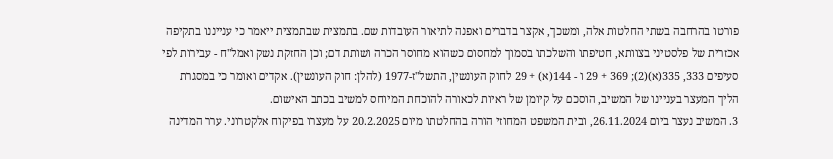פורטו בהרחבה בשתי החלטות אלה, ומשכך, אקצר בדברים ואפנה לתיאור העובדות שם. בתמצית שבתמצית ייאמר כי ענייננו בתקיפה אכזרית של פלסטיני בצוותא, חטיפתו והשלכתו בסמוך למחסום כשהוא מחוסר הכרה ושותת דם; וכן החזקת נשק ואמל"ח - עבירות לפי סעיפים 333, 335(א)(2); 369 + 29 ו - 144(א) + 29 לחוק העונשין, התשל"ז-1977 (להלן: חוק העונשין). אקדים ואומר כי במסגרת הליך המעצר בעניינו של המשיב, הוסכם על קיומן של ראיות לכאורה להוכחת המיוחס למשיב בכתב האישום.
3. המשיב נעצר ביום 26.11.2024, ובית המשפט המחוזי הורה בהחלטתו מיום 20.2.2025 על מעצרו בפיקוח אלקטרוני. ערר המדינה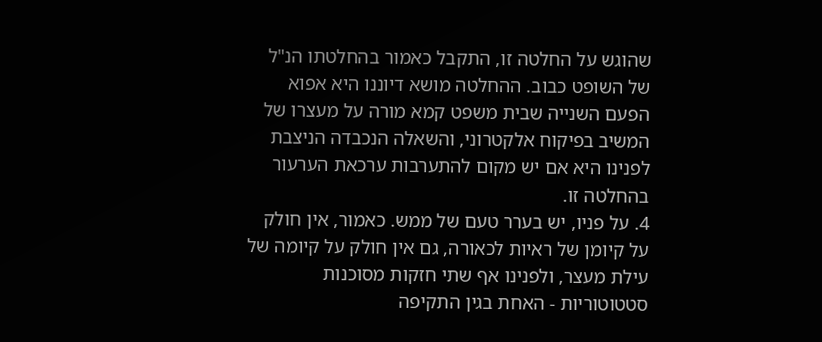שהוגש על החלטה זו, התקבל כאמור בהחלטתו הנ"ל של השופט כבוב. ההחלטה מושא דיוננו היא אפוא הפעם השנייה שבית משפט קמא מורה על מעצרו של המשיב בפיקוח אלקטרוני, והשאלה הנכבדה הניצבת לפנינו היא אם יש מקום להתערבות ערכאת הערעור בהחלטה זו.
4. על פניו, יש בערר טעם של ממש. כאמור, אין חולק על קיומן של ראיות לכאורה, גם אין חולק על קיומה של עילת מעצר, ולפנינו אף שתי חזקות מסוכנות סטטוטוריות - האחת בגין התקיפה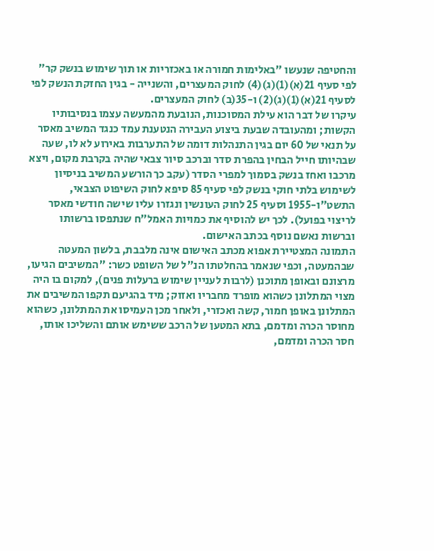והחטיפה שנעשו "באלימות חמורה או באכזריות או תוך שימוש בנשק קר" לפי סעיף 21(א)(1)(ג)(4) לחוק המעצרים, והשנייה - בגין החזקת הנשק לפי לסעיף 21(א)(1)(ג)(2) ו-35(ב) לחוק המעצרים.
עיקרו של דבר הוא עילת המסוכנות, הנובעת מהמעשה עצמו בנסיבותיו הקשות; ומהעובדה שבעת ביצוע העבירה הנטענת עמד כנגד המשיב מאסר על תנאי של 60 יום בגין התנהלות דומה של התערבות באירוע לא לו, שעה שבהיותו חייל הבחין בהפרת סדר וברכב סיור צבאי שהיה בקרבת מקום, ויצא מרכבו ואחז בנשק בסמוך למפרי הסדר (עקב כך הורשע המשיב בניסיון לשימוש בלתי חוקי בנשק לפי סעיף 85 סיפא לחוק השיפוט הצבאי, התשט"ו-1955 וסעיף 25 לחוק העונשין ונגזרו עליו שישה חודשי מאסר לריצוי בפועל). לכך יש להוסיף את כמויות האמל"ח שנתפסו ברשותו וברשות נאשם נוסף בכתב האישום.
התמונה המצטיירת אפוא מכתב האישום אינה מלבבת, בלשון המעטה שבהמעטה, וכפי שנאמר בהחלטתו הנ"ל של השופט כשר: "המשיבים הגיעו, מרצונם ובאופן מתוכנן (לרבות לעניין שימוש ברעלות פנים), למקום בו היה מצוי המתלונן כשהוא מופרד מחבריו ואזוק; מיד בהגיעם תקפו המשיבים את המתלונן באופן חמור, קשה ואכזרי, ולאחר מכן העמיסו את המתלונן, כשהוא מחוסר הכרה ומדמם, בתא המטען של הרכב ששימש אותם והשליכו אותו, חסר הכרה ומדמם,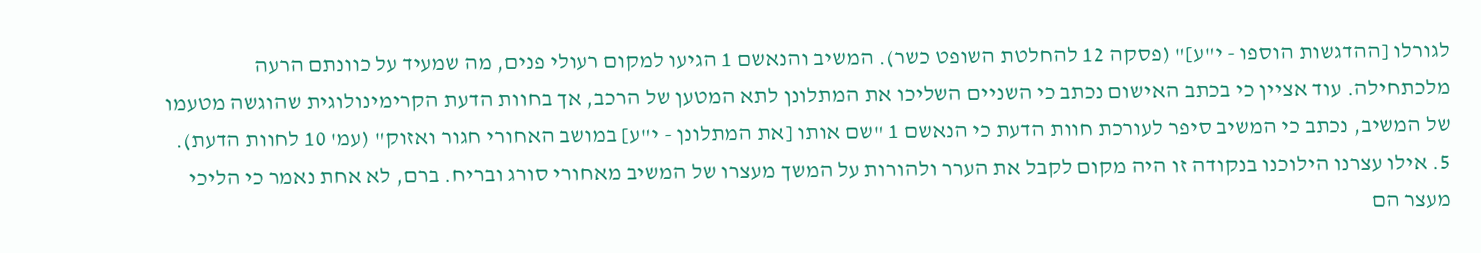לגורלו [ההדגשות הוספו - י"ע]" (פסקה 12 להחלטת השופט כשר). המשיב והנאשם 1 הגיעו למקום רעולי פנים, מה שמעיד על כוונתם הרעה מלכתחילה. עוד אציין כי בכתב האישום נכתב כי השניים השליכו את המתלונן לתא המטען של הרכב, אך בחוות הדעת הקרימינולוגית שהוגשה מטעמו של המשיב, נכתב כי המשיב סיפר לעורכת חוות הדעת כי הנאשם 1 "שם אותו [את המתלונן - י"ע] במושב האחורי חגור ואזוק" (עמ' 10 לחוות הדעת).
5. אילו עצרנו הילוכנו בנקודה זו היה מקום לקבל את הערר ולהורות על המשך מעצרו של המשיב מאחורי סורג ובריח. ברם, לא אחת נאמר כי הליכי מעצר הם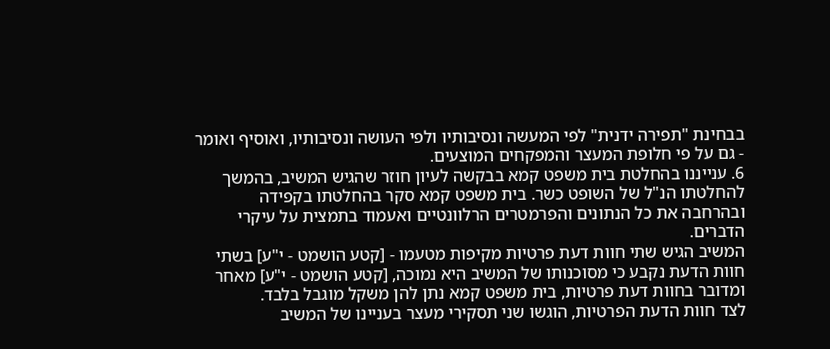בבחינת "תפירה ידנית" לפי המעשה ונסיבותיו ולפי העושה ונסיבותיו, ואוסיף ואומר - גם על פי חלופת המעצר והמפקחים המוצעים.
6. ענייננו בהחלטת בית משפט קמא בבקשה לעיון חוזר שהגיש המשיב, בהמשך להחלטתו הנ"ל של השופט כשר. בית משפט קמא סקר בהחלטתו בקפידה ובהרחבה את כל הנתונים והפרמטרים הרלוונטיים ואעמוד בתמצית על עיקרי הדברים.
המשיב הגיש שתי חוות דעת פרטיות מקיפות מטעמו - [קטע הושמט - י"ע] בשתי חוות הדעת נקבע כי מסוכנותו של המשיב היא נמוכה, [קטע הושמט - י"ע] מאחר ומדובר בחוות דעת פרטיות, בית משפט קמא נתן להן משקל מוגבל בלבד.
לצד חוות הדעת הפרטיות, הוגשו שני תסקירי מעצר בעניינו של המשיב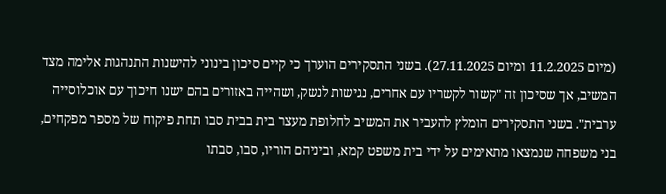(מיום 11.2.2025 ומיום 27.11.2025). בשני התסקירים הוערך כי קיים סיכון בינוני להישנות התנהגות אלימה מצד המשיב, אך שסיכון זה "קשור לקשריו עם אחרים, נגישות לנשק, ושהייה באזורים בהם ישנו חיכוך עם אוכלוסייה ערבית". בשני התסקירים הומלץ להעביר את המשיב לחלופת מעצר בית בבית סבו תחת פיקוח של מספר מפקחים, בני משפחה שנמצאו מתאימים על ידי בית משפט קמא, וביניהם הוריו, סבו, סבתו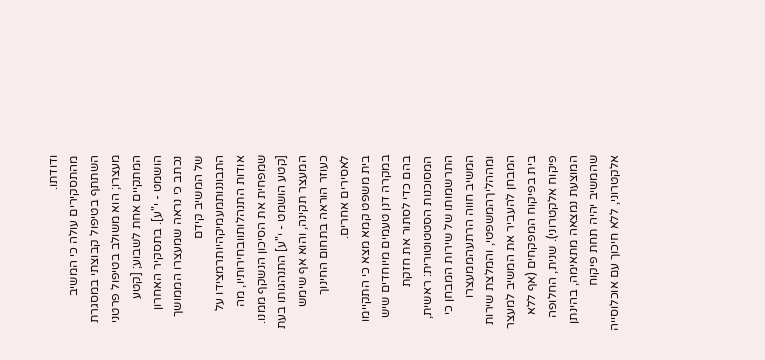ודודתו.
מהתסקירים עולה כי המשיב השתתף בטיפול קבוצתי במסגרת מעצרו; הוא משולב בטיפול פרטני המתקיים אחת לשבוע; [קטע הושמט - י"ע]. בתסקיר האחרון נכתב כי נראה שמעצרו הממושך של המשיב קידם התבוננותמעמיקהיותרמצידו על אודות התנהלותוובחירותיו, מה שמפחית את הסיכון הנשקף ממנו. [קטע הושמט - י"ע] התנהגותו בעת המעצר תקינה, והוא אף שימש כעוזר הוראה בתחום החינוך לאסירים אחרים.
בית משפט קמא מצא כי התקיימו במקרה דנן טעמים מיוחדים שיש בהם כדי לסתור את חזקת המסוכנות הסטטוטורית: ראשית, התרשמותו של שירות המבחן כי המשיב חווה הרתעהממעצרו ומההליךהמשפטי, והמלצת שירות המבחן להעביר את המשיב למעצר בית בפיקוח המפקחים (אף ללא פיקוח אלקטרוני). שנית, החלופה המוצעת נמצאה מתאימה, בהינתן שהמשיב יהיה תחת פיקוח אלקטרוני, ללא חיכוך עם אוכלוסייה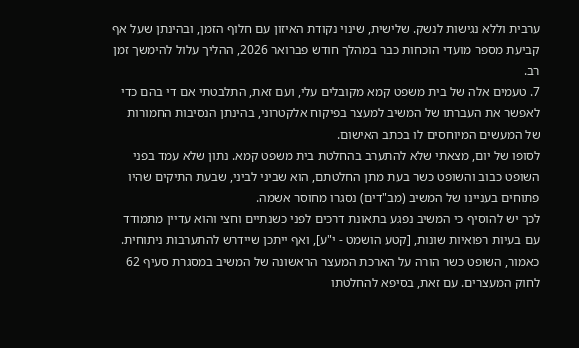ערבית וללא נגישות לנשק. שלישית, שינוי נקודת האיזון עם חלוף הזמן, ובהינתן שעל אף קביעת מספר מועדי הוכחות כבר במהלך חודש פברואר 2026, ההליך עלול להימשך זמן רב.
7. טעמים אלה של בית משפט קמא מקובלים עלי, ועם זאת, התלבטתי אם די בהם כדי לאפשר את העברתו של המשיב למעצר בפיקוח אלקטרוני, בהינתן הנסיבות החמורות של המעשים המיוחסים לו בכתב האישום.
לסופו של יום, מצאתי שלא להתערב בהחלטת בית משפט קמא. נתון שלא עמד בפני השופט כבוב והשופט כשר בעת מתן החלטתם, הוא שביני לביני, שבעת התיקים שהיו פתוחים בעניינו של המשיב (מב"דים) נסגרו מחוסר אשמה.
לכך יש להוסיף כי המשיב נפגע בתאונת דרכים לפני כשנתיים וחצי והוא עדיין מתמודד עם בעיות רפואיות שונות, [קטע הושמט - י"ע], ואף ייתכן שיידרש להתערבות ניתוחית.
כאמור, השופט כשר הורה על הארכת המעצר הראשונה של המשיב במסגרת סעיף 62 לחוק המעצרים. עם זאת, בסיפא להחלטתו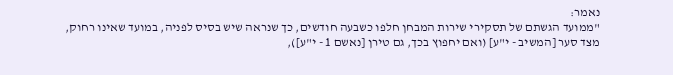נאמר:
"ממועד הגשתם של תסקירי שירות המבחן חלפו כשבעה חודשים, כך שנראה שיש בסיס לפניה, במועד שאינו רחוק, מצד סער [המשיב - י"ע] (ואם יחפוץ בכך, גם טירן [נאשם 1 - י"ע]),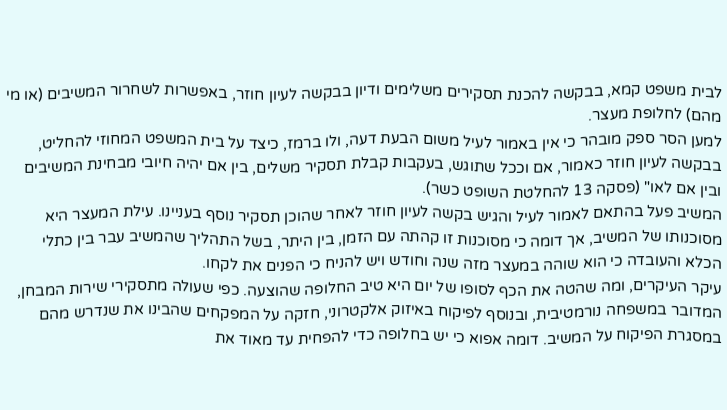לבית משפט קמא, בבקשה להכנת תסקירים משלימים ודיון בבקשה לעיון חוזר, באפשרות לשחרור המשיבים (או מי מהם) לחלופת מעצר.
למען הסר ספק מובהר כי אין באמור לעיל משום הבעת דעה, ולו ברמז, כיצד על בית המשפט המחוזי להחליט, בבקשה לעיון חוזר כאמור, אם וככל שתוגש, בעקבות קבלת תסקיר משלים, בין אם יהיה חיובי מבחינת המשיבים ובין אם לאו" (פסקה 13 להחלטת השופט כשר).
המשיב פעל בהתאם לאמור לעיל והגיש בקשה לעיון חוזר לאחר שהוכן תסקיר נוסף בעניינו. עילת המעצר היא מסוכנותו של המשיב, אך דומה כי מסוכנות זו קהתה עם הזמן, בין היתר, בשל התהליך שהמשיב עבר בין כתלי הכלא והעובדה כי הוא שוהה במעצר מזה שנה וחודש ויש להניח כי הפנים את לקחו.
עיקר העיקרים, ומה שהטה את הכף לסופו של יום היא טיב החלופה שהוצעה. כפי שעולה מתסקירי שירות המבחן, המדובר במשפחה נורמטיבית, ובנוסף לפיקוח באיזוק אלקטרוני, חזקה על המפקחים שהבינו את שנדרש מהם במסגרת הפיקוח על המשיב. דומה אפוא כי יש בחלופה כדי להפחית עד מאוד את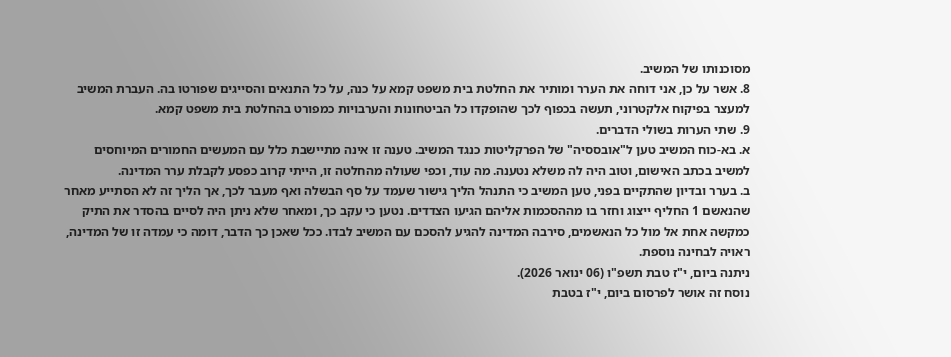מסוכנותו של המשיב.
8. אשר על כן, אני דוחה את הערר ומותיר את החלטת בית משפט קמא על כנה, על כל התנאים והסייגים שפורטו בה. העברת המשיב למעצר בפיקוח אלקטרוני, תעשה בכפוף לכך שהופקדו כל הביטחונות והערבויות כמפורט בהחלטת בית משפט קמא.
9. שתי הערות בשולי הדברים.
א. בא-כוח המשיב טען ל"אובססיה" של הפרקליטות כנגד המשיב. טענה זו אינה מתיישבת כלל עם המעשים החמורים המיוחסים למשיב בכתב האישום, וטוב היה לה משלא נטענה. מה עוד, וכפי שעולה מהחלטה זו, הייתי קרוב כפסע לקבלת ערר המדינה.
ב. בערר ובדיון שהתקיים בפני, טען המשיב כי התנהל הליך גישור שעמד על סף הבשלה ואף מעבר לכך, אך הליך זה לא הסתייע מאחר שהנאשם 1 החליף ייצוג וחזר בו מההסכמות אליהם הגיעו הצדדים. נטען כי עקב כך, ומאחר שלא ניתן היה לסיים בהסדר את התיק כמקשה אחת אל מול כל הנאשמים, סירבה המדינה להגיע להסכם עם המשיב לבדו. ככל שאכן כך הדבר, דומה כי עמדה זו של המדינה, ראויה לבחינה נוספת.
ניתנה ביום, י"ז טבת תשפ"ו (06 ינואר 2026).
נוסח זה אושר לפרסום ביום, י"ז בטבת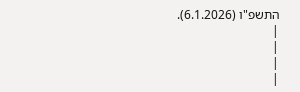התשפ"ו (6.1.2026).
|
|
|
|